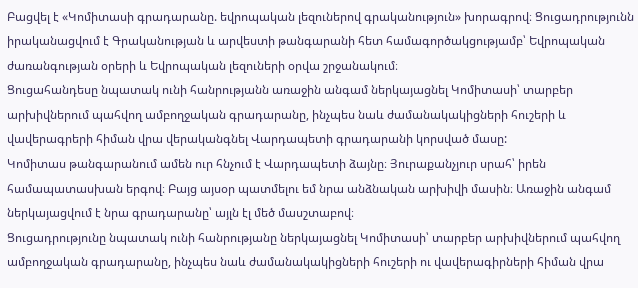Բացվել է «Կոմիտասի գրադարանը. եվրոպական լեզուներով գրականություն» խորագրով։ Ցուցադրությունն իրականացվում է Գրականության և արվեստի թանգարանի հետ համագործակցությամբ՝ Եվրոպական ժառանգության օրերի և Եվրոպական լեզուների օրվա շրջանակում։
Ցուցահանդեսը նպատակ ունի հանրությանն առաջին անգամ ներկայացնել Կոմիտասի՝ տարբեր արխիվներում պահվող ամբողջական գրադարանը, ինչպես նաև ժամանակակիցների հուշերի և վավերագրերի հիման վրա վերականգնել Վարդապետի գրադարանի կորսված մասը:
Կոմիտաս թանգարանում ամեն ուր հնչում է Վարդապետի ձայնը։ Յուրաքանչյուր սրահ՝ իրեն համապատասխան երգով։ Բայց այսօր պատմելու եմ նրա անձնական արխիվի մասին։ Առաջին անգամ ներկայացվում է նրա գրադարանը՝ այլն էլ մեծ մասշտաբով։
Ցուցադրությունը նպատակ ունի հանրությանը ներկայացնել Կոմիտասի՝ տարբեր արխիվներում պահվող ամբողջական գրադարանը, ինչպես նաև ժամանակակիցների հուշերի ու վավերագիրների հիման վրա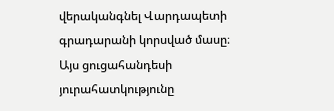վերականգնել Վարդապետի գրադարանի կորսված մասը։ Այս ցուցահանդեսի յուրահատկությունը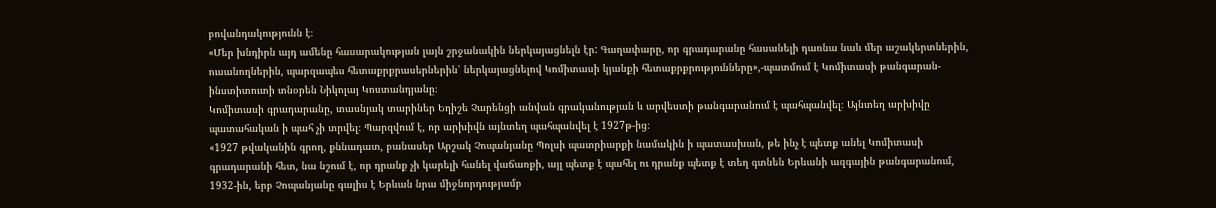բովանդակությունն է։
«Մեր խնդիրն այդ ամենը հասարակության լայն շրջանակին ներկայացնելն էր: Գաղափարը, որ գրադարանը հասանելի դառնա նաև մեր աշակերտներին, ուսանողներին, պարզապես հետաքրքրասերներին՝ ներկայացնելով Կոմիտասի կյանքի հետաքրքրությունները»,-պատմում է Կոմիտասի թանգարան-ինստիտուտի տնօրեն Նիկոլայ Կոստանդյանը։
Կոմիտասի գրադարանը, տասնյակ տարիներ Եղիշե Չարենցի անվան գրականության և արվեստի թանգարանում է պահպանվել։ Այնտեղ արխիվը պատահական ի պահ չի տրվել։ Պարզվում է, որ արխիվն այնտեղ պահպանվել է 1927թ-ից։
«1927 թվականին գրող, քննադատ, բանասեր Արշակ Չոպանյանը Պոլսի պատրիարքի նամակին ի պատասխան, թե ինչ է պետք անել Կոմիտասի գրադարանի հետ, նա նշում է, որ դրանք չի կարելի հանել վաճառքի, այլ պետք է պահել ու դրանք պետք է տեղ գտնեն Երևանի ազգային թանգարանում, 1932-ին, երբ Չոպանյանը գալիս է Երևան նրա միջնորդությամբ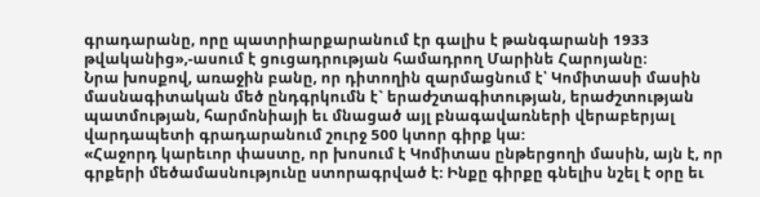գրադարանը, որը պատրիարքարանում էր գալիս է թանգարանի 1933 թվականից»,-ասում է ցուցադրության համադրող Մարինե Հարոյանը։
Նրա խոսքով, առաջին բանը, որ դիտողին զարմացնում է՝ Կոմիտասի մասին մասնագիտական մեծ ընդգրկումն է` երաժշտագիտության, երաժշտության պատմության, հարմոնիայի եւ մնացած այլ բնագավառների վերաբերյալ վարդապետի գրադարանում շուրջ 500 կտոր գիրք կա:
«Հաջորդ կարեւոր փաստը, որ խոսում է Կոմիտաս ընթերցողի մասին, այն է, որ գրքերի մեծամասնությունը ստորագրված է: Ինքը գիրքը գնելիս նշել է օրը եւ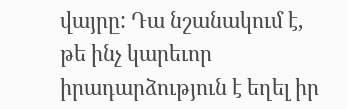վայրը: Դա նշանակում է, թե ինչ կարեւոր իրադարձություն է եղել իր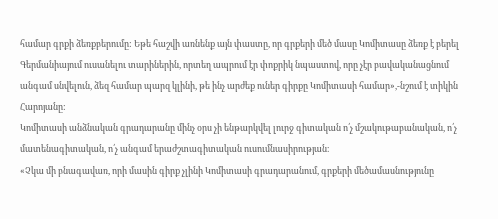համար գրքի ձեռքբերումը: Եթե հաշվի առնենք այն փաստը, որ գրքերի մեծ մասը Կոմիտասը ձեռք է բերել Գերմանիայում ուսանելու տարիներին, որտեղ ապրում էր փոքրիկ նպաստով, որը չէր բավականացնում անգամ սնվելուն, ձեզ համար պարզ կլինի, թե ինչ արժեք ուներ գիրքը Կոմիտասի համար»,-նշում է տիկին Հարոյանը:
Կոմիտասի անձնական գրադարանը մինչ օրս չի ենթարկվել լուրջ գիտական ո՛չ մշակութաբանական, ո՛չ մատենագիտական, ո՛չ անգամ երաժշտագիտական ուսումնասիրության։
«Չկա մի բնագավառ, որի մասին գիրք չլինի Կոմիտասի գրադարանում, գրքերի մեծամասնությունը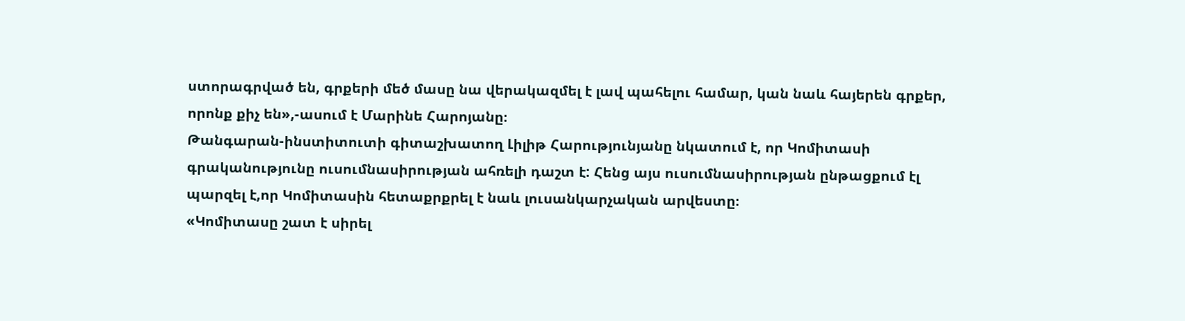ստորագրված են, գրքերի մեծ մասը նա վերակազմել է լավ պահելու համար, կան նաև հայերեն գրքեր, որոնք քիչ են»,-ասում է Մարինե Հարոյանը։
Թանգարան-ինստիտուտի գիտաշխատող Լիլիթ Հարությունյանը նկատում է, որ Կոմիտասի գրականությունը ուսումնասիրության ահռելի դաշտ է: Հենց այս ուսումնասիրության ընթացքում էլ պարզել է,որ Կոմիտասին հետաքրքրել է նաև լուսանկարչական արվեստը։
«Կոմիտասը շատ է սիրել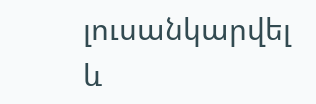լուսանկարվել և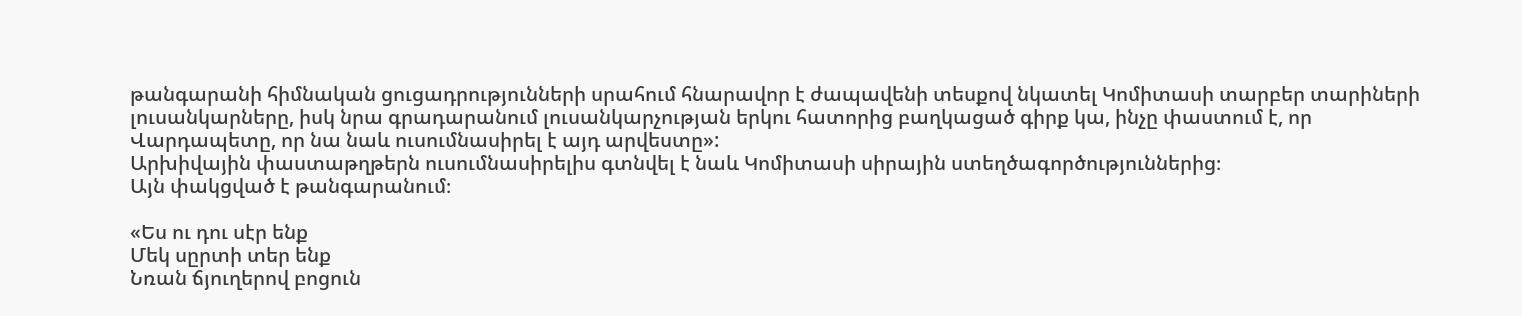թանգարանի հիմնական ցուցադրությունների սրահում հնարավոր է ժապավենի տեսքով նկատել Կոմիտասի տարբեր տարիների լուսանկարները, իսկ նրա գրադարանում լուսանկարչության երկու հատորից բաղկացած գիրք կա, ինչը փաստում է, որ Վարդապետը, որ նա նաև ուսումնասիրել է այդ արվեստը»:
Արխիվային փաստաթղթերն ուսումնասիրելիս գտնվել է նաև Կոմիտասի սիրային ստեղծագործություններից։
Այն փակցված է թանգարանում։

«Ես ու դու սէր ենք
Մեկ սըրտի տեր ենք
Նռան ճյուղերով բոցուն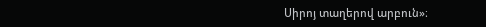Սիրոյ տաղերով արբուն»։